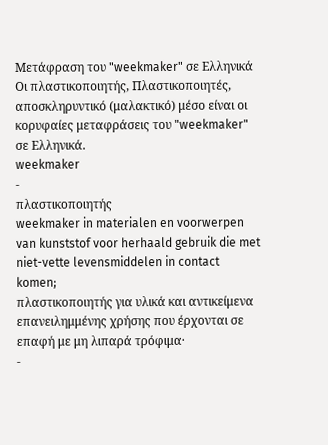Μετάφραση του "weekmaker" σε Ελληνικά
Οι πλαστικοποιητής, Πλαστικοποιητές, αποσκληρυντικό (μαλακτικό) μέσο είναι οι κορυφαίες μεταφράσεις του "weekmaker" σε Ελληνικά.
weekmaker
-
πλαστικοποιητής
weekmaker in materialen en voorwerpen van kunststof voor herhaald gebruik die met niet-vette levensmiddelen in contact komen;
πλαστικοποιητής για υλικά και αντικείμενα επανειλημμένης χρήσης που έρχονται σε επαφή με μη λιπαρά τρόφιμα·
-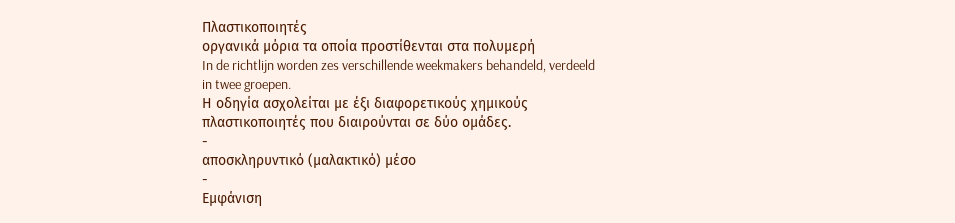Πλαστικοποιητές
οργανικά μόρια τα οποία προστίθενται στα πολυμερή
In de richtlijn worden zes verschillende weekmakers behandeld, verdeeld in twee groepen.
Η οδηγία ασχολείται με έξι διαφορετικούς χημικούς πλαστικοποιητές που διαιρούνται σε δύο ομάδες.
-
αποσκληρυντικό (μαλακτικό) μέσο
-
Εμφάνιση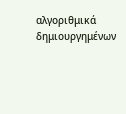αλγοριθμικά δημιουργημένων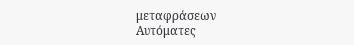μεταφράσεων
Αυτόματες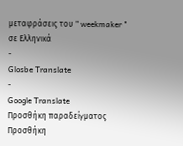μεταφράσεις του " weekmaker " σε Ελληνικά
-
Glosbe Translate
-
Google Translate
Προσθήκη παραδείγματος
Προσθήκη